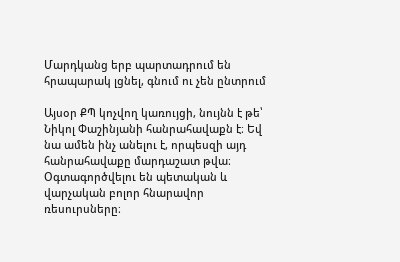Մարդկանց երբ պարտադրում են հրապարակ լցնել, գնում ու չեն ընտրում

Այսօր ՔՊ կոչվող կառույցի, նույնն է թե՝ Նիկոլ Փաշինյանի հանրահավաքն է։ Եվ նա ամեն ինչ անելու է, որպեսզի այդ հանրահավաքը մարդաշատ թվա։ Օգտագործվելու են պետական և վարչական բոլոր հնարավոր ռեսուրսները։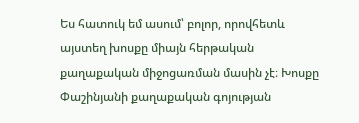Ես հատուկ եմ ասում՝ բոլոր, որովհետև այստեղ խոսքը միայն հերթական քաղաքական միջոցառման մասին չէ։ Խոսքը Փաշինյանի քաղաքական գոյության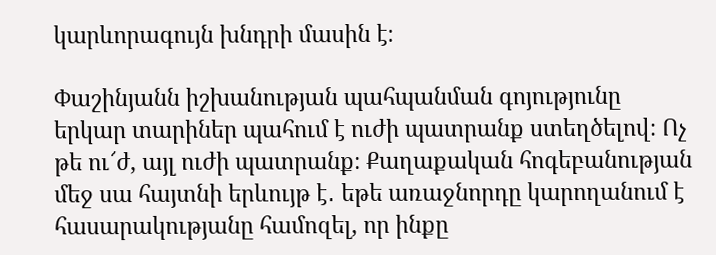կարևորագույն խնդրի մասին է։

Փաշինյանն իշխանության պահպանման գոյությունը երկար տարիներ պահում է ուժի պատրանք ստեղծելով։ Ոչ թե ու՜ժ, այլ ուժի պատրանք։ Քաղաքական հոգեբանության մեջ սա հայտնի երևույթ է․ եթե առաջնորդը կարողանում է հասարակությանը համոզել, որ ինքը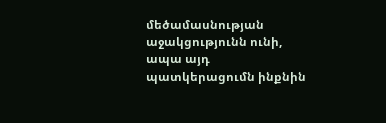մեծամասնության աջակցությունն ունի, ապա այդ պատկերացումն ինքնին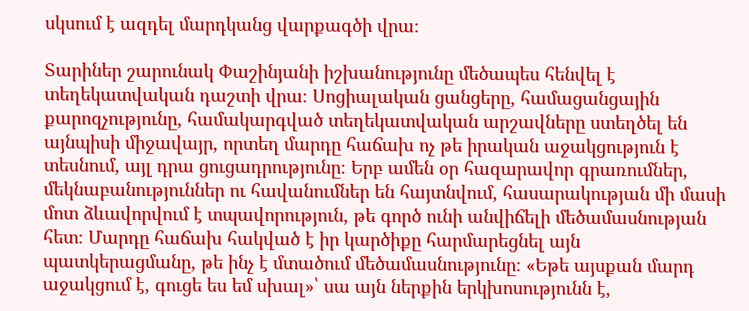սկսում է ազդել մարդկանց վարքագծի վրա։

Տարիներ շարունակ Փաշինյանի իշխանությունը մեծապես հենվել է տեղեկատվական դաշտի վրա։ Սոցիալական ցանցերը, համացանցային քարոզչությունը, համակարգված տեղեկատվական արշավները ստեղծել են այնպիսի միջավայր, որտեղ մարդը հաճախ ոչ թե իրական աջակցություն է տեսնում, այլ դրա ցուցադրությունը։ Երբ ամեն օր հազարավոր գրառումներ, մեկնաբանություններ ու հավանումներ են հայտնվում, հասարակության մի մասի մոտ ձևավորվում է տպավորություն, թե գործ ունի անվիճելի մեծամասնության հետ։ Մարդը հաճախ հակված է իր կարծիքը հարմարեցնել այն պատկերացմանը, թե ինչ է մտածում մեծամասնությունը։ «Եթե այսքան մարդ աջակցում է, գուցե ես եմ սխալ»՝ սա այն ներքին երկխոսությունն է,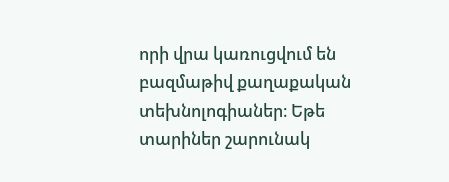որի վրա կառուցվում են բազմաթիվ քաղաքական տեխնոլոգիաներ։ Եթե տարիներ շարունակ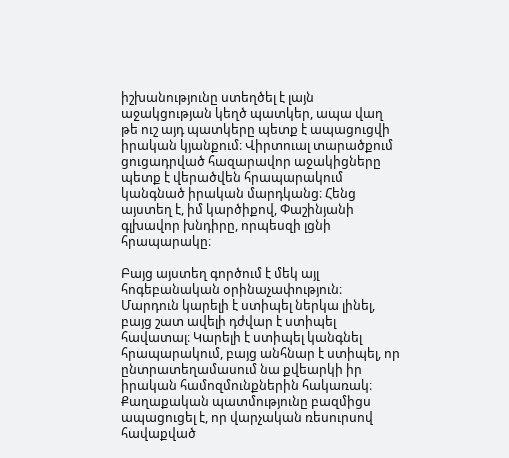իշխանությունը ստեղծել է լայն աջակցության կեղծ պատկեր, ապա վաղ թե ուշ այդ պատկերը պետք է ապացուցվի իրական կյանքում։ Վիրտուալ տարածքում ցուցադրված հազարավոր աջակիցները պետք է վերածվեն հրապարակում կանգնած իրական մարդկանց։ Հենց այստեղ է, իմ կարծիքով, Փաշինյանի գլխավոր խնդիրը, որպեսզի լցնի հրապարակը։

Բայց այստեղ գործում է մեկ այլ հոգեբանական օրինաչափություն։ Մարդուն կարելի է ստիպել ներկա լինել, բայց շատ ավելի դժվար է ստիպել հավատալ։ Կարելի է ստիպել կանգնել հրապարակում, բայց անհնար է ստիպել, որ ընտրատեղամասում նա քվեարկի իր իրական համոզմունքներին հակառակ։ Քաղաքական պատմությունը բազմիցս ապացուցել է, որ վարչական ռեսուրսով հավաքված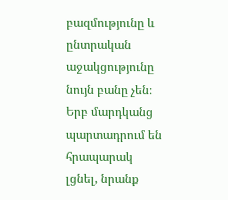բազմությունը և ընտրական աջակցությունը նույն բանը չեն։ Երբ մարդկանց պարտադրում են հրապարակ լցնել, նրանք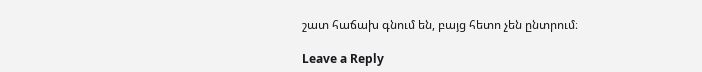շատ հաճախ գնում են, բայց հետո չեն ընտրում։

Leave a Reply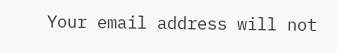Your email address will not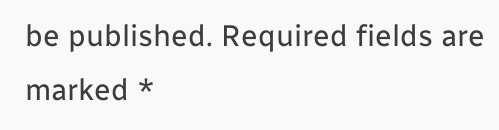be published. Required fields are marked *